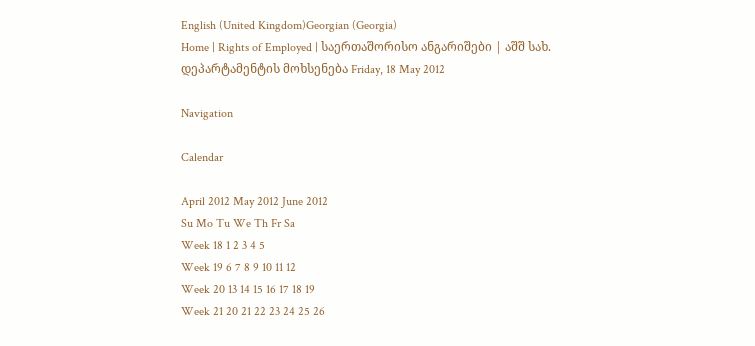English (United Kingdom)Georgian (Georgia)
Home | Rights of Employed | საერთაშორისო ანგარიშები | აშშ სახ. დეპარტამენტის მოხსენება Friday, 18 May 2012

Navigation

Calendar

April 2012 May 2012 June 2012
Su Mo Tu We Th Fr Sa
Week 18 1 2 3 4 5
Week 19 6 7 8 9 10 11 12
Week 20 13 14 15 16 17 18 19
Week 21 20 21 22 23 24 25 26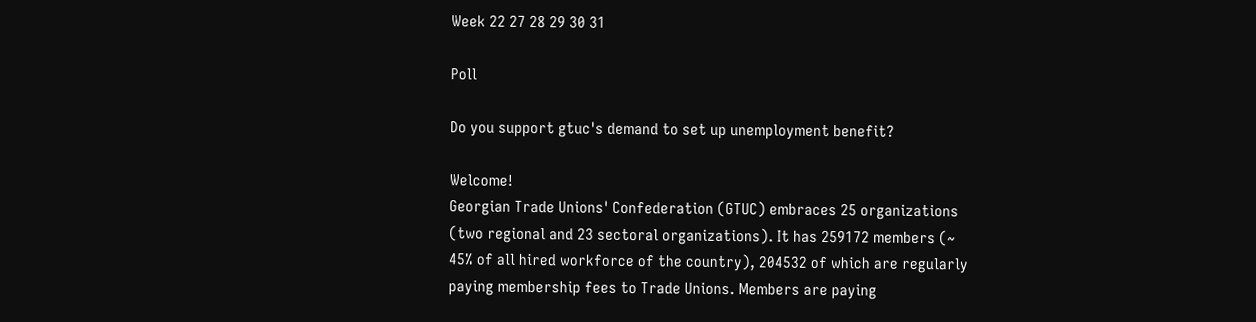Week 22 27 28 29 30 31

Poll

Do you support gtuc's demand to set up unemployment benefit?

Welcome!
Georgian Trade Unions' Confederation (GTUC) embraces 25 organizations (two regional and 23 sectoral organizations). It has 259172 members (~ 45% of all hired workforce of the country), 204532 of which are regularly paying membership fees to Trade Unions. Members are paying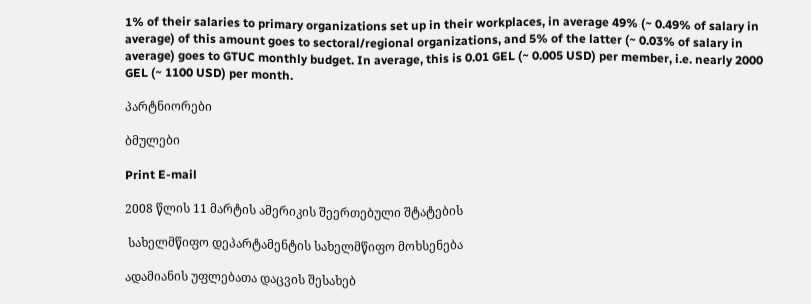1% of their salaries to primary organizations set up in their workplaces, in average 49% (~ 0.49% of salary in average) of this amount goes to sectoral/regional organizations, and 5% of the latter (~ 0.03% of salary in average) goes to GTUC monthly budget. In average, this is 0.01 GEL (~ 0.005 USD) per member, i.e. nearly 2000 GEL (~ 1100 USD) per month.

პარტნიორები

ბმულები

Print E-mail

2008 წლის 11 მარტის ამერიკის შეერთებული შტატების

 სახელმწიფო დეპარტამენტის სახელმწიფო მოხსენება

ადამიანის უფლებათა დაცვის შესახებ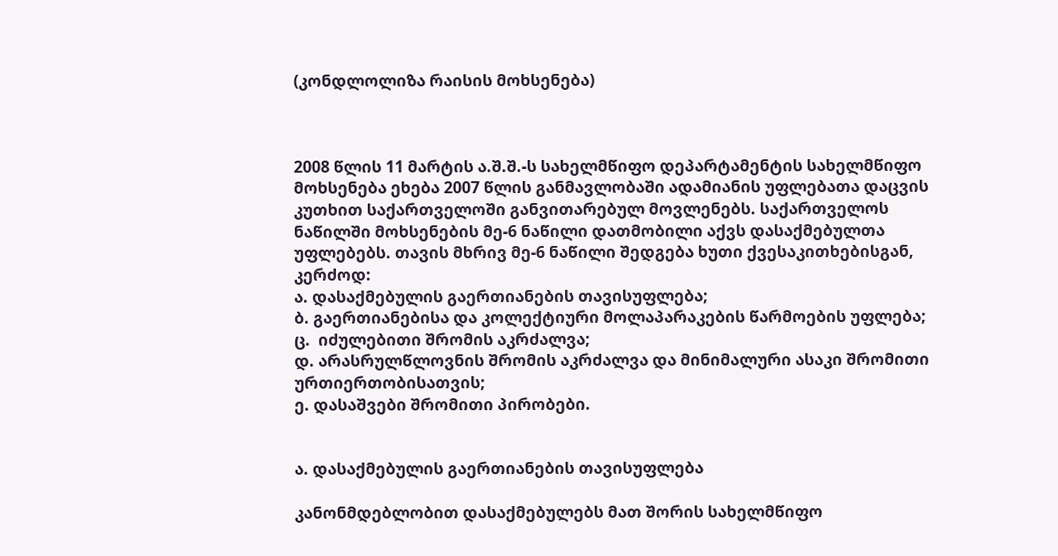(კონდლოლიზა რაისის მოხსენება)



2008 წლის 11 მარტის ა.შ.შ.-ს სახელმწიფო დეპარტამენტის სახელმწიფო მოხსენება ეხება 2007 წლის განმავლობაში ადამიანის უფლებათა დაცვის კუთხით საქართველოში განვითარებულ მოვლენებს. საქართველოს ნაწილში მოხსენების მე-6 ნაწილი დათმობილი აქვს დასაქმებულთა უფლებებს. თავის მხრივ მე-6 ნაწილი შედგება ხუთი ქვესაკითხებისგან, კერძოდ:
ა. დასაქმებულის გაერთიანების თავისუფლება;
ბ. გაერთიანებისა და კოლექტიური მოლაპარაკების წარმოების უფლება;
ც.  იძულებითი შრომის აკრძალვა;
დ. არასრულწლოვნის შრომის აკრძალვა და მინიმალური ასაკი შრომითი ურთიერთობისათვის;
ე. დასაშვები შრომითი პირობები.


ა. დასაქმებულის გაერთიანების თავისუფლება

კანონმდებლობით დასაქმებულებს მათ შორის სახელმწიფო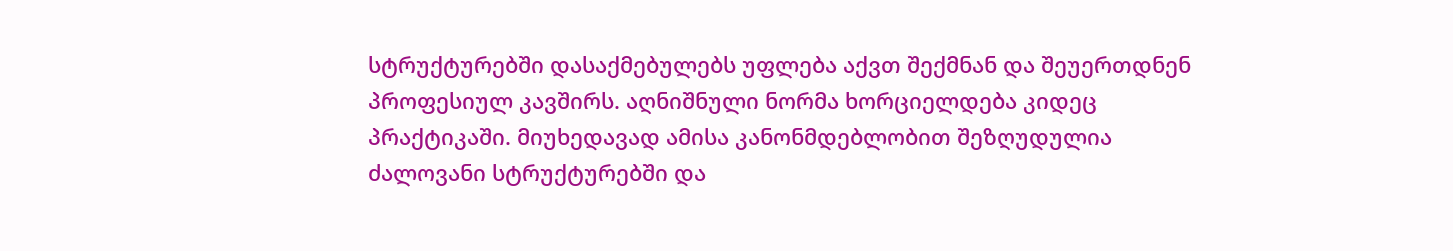სტრუქტურებში დასაქმებულებს უფლება აქვთ შექმნან და შეუერთდნენ პროფესიულ კავშირს. აღნიშნული ნორმა ხორციელდება კიდეც პრაქტიკაში. მიუხედავად ამისა კანონმდებლობით შეზღუდულია ძალოვანი სტრუქტურებში და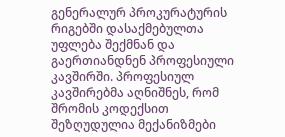გენერალურ პროკურატურის რიგებში დასაქმებულთა უფლება შექმნან და გაერთიანდნენ პროფესიული კავშირში. პროფესიულ კავშირებმა აღნიშნეს, რომ შრომის კოდექსით შეზღუდულია მექანიზმები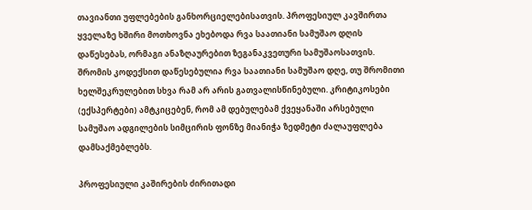თავიანთი უფლებების განხორციელებისათვის. პროფესიულ კავშირთა ყველაზე ხშირი მოთხოვნა ეხებოდა რვა საათიანი სამუშაო დღის დაწესებას, ორმაგი ანაზღაურებით ზეგანაკვეთური სამუშაოსათვის. შრომის კოდექსით დაწესებულია რვა საათიანი სამუშაო დღე, თუ შრომითი ხელშეკრულებით სხვა რამ არ არის გათვალისწინებული. კრიტიკოსები (ექსპერტები) ამტკიცებენ, რომ ამ დებულებამ ქვეყანაში არსებული სამუშაო ადგილების სიმცირის ფონზე მიანიჭა ზედმეტი ძალაუფლება დამსაქმებლებს.

პროფესიული კაშირების ძირითადი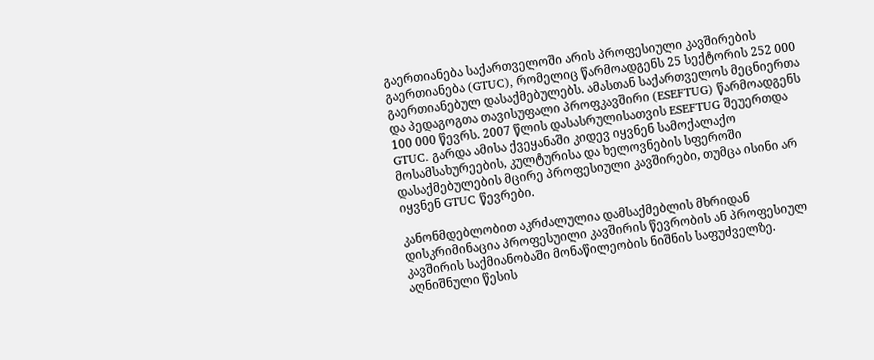გაერთიანება საქართველოში არის პროფესიული კავშირების გაერთიანება (GTUC), რომელიც წარმოადგენს 25 სექტორის 252 000 გაერთიანებულ დასაქმებულებს. ამასთან საქართველოს მეცნიერთა და პედაგოგთა თავისუფალი პროფკავშირი (ESEFTUG) წარმოადგენს 100 000 წევრს. 2007 წლის დასასრულისათვის ESEFTUG შეუერთდა GTUC. გარდა ამისა ქვეყანაში კიდევ იყვნენ სამოქალაქო მოსამსახურეების, კულტურისა და ხელოვნების სფეროში დასაქმებულების მცირე პროფესიული კავშირები, თუმცა ისინი არ იყვნენ GTUC წევრები.

კანონმდებლობით აკრძალულია დამსაქმებლის მხრიდან დისკრიმინაცია პროფესუილი კავშირის წევრობის ან პროფესიულ კავშირის საქმიანობაში მონაწილეობის ნიშნის საფუძველზე. აღნიშნული წესის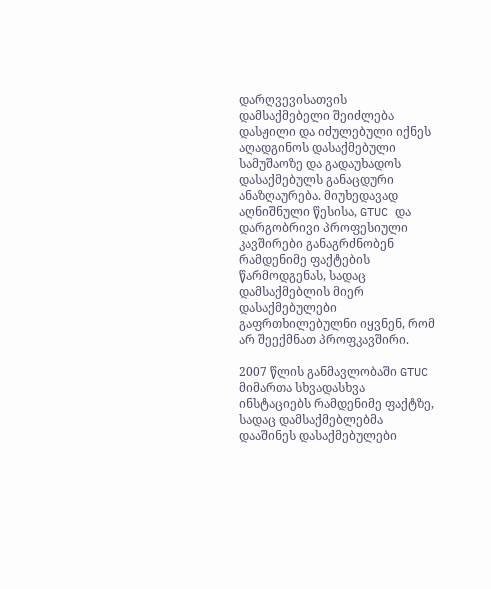დარღვევისათვის დამსაქმებელი შეიძლება დასჟილი და იძულებული იქნეს აღადგინოს დასაქმებული სამუშაოზე და გადაუხადოს დასაქმებულს განაცდური ანაზღაურება. მიუხედავად აღნიშნული წესისა, GTUC და დარგობრივი პროფესიული კავშირები განაგრძნობენ რამდენიმე ფაქტების წარმოდგენას, სადაც დამსაქმებლის მიერ დასაქმებულები გაფრთხილებულნი იყვნენ, რომ არ შეექმნათ პროფკავშირი.

2007 წლის განმავლობაში GTUC მიმართა სხვადასხვა ინსტაციებს რამდენიმე ფაქტზე, სადაც დამსაქმებლებმა დააშინეს დასაქმებულები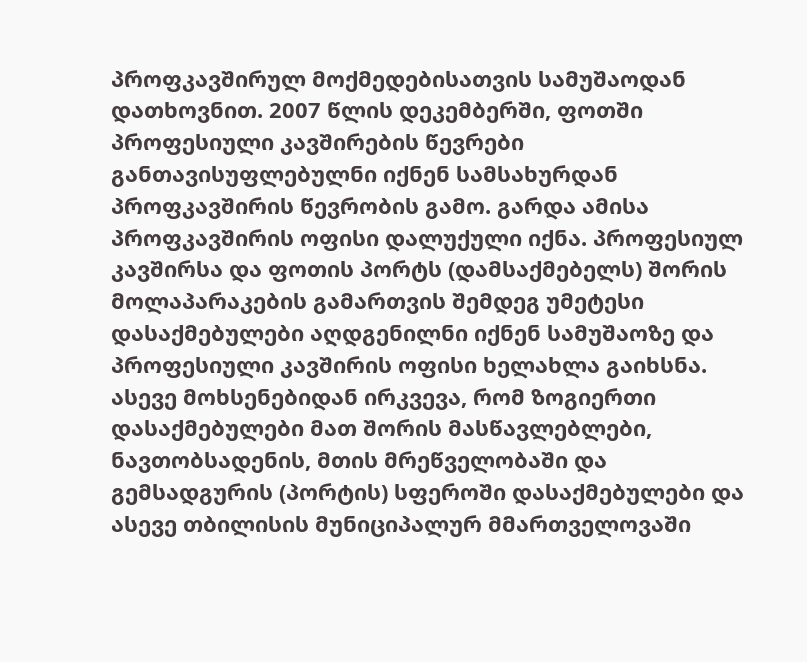პროფკავშირულ მოქმედებისათვის სამუშაოდან დათხოვნით. 2007 წლის დეკემბერში, ფოთში პროფესიული კავშირების წევრები განთავისუფლებულნი იქნენ სამსახურდან პროფკავშირის წევრობის გამო. გარდა ამისა პროფკავშირის ოფისი დალუქული იქნა. პროფესიულ კავშირსა და ფოთის პორტს (დამსაქმებელს) შორის მოლაპარაკების გამართვის შემდეგ უმეტესი დასაქმებულები აღდგენილნი იქნენ სამუშაოზე და პროფესიული კავშირის ოფისი ხელახლა გაიხსნა. ასევე მოხსენებიდან ირკვევა, რომ ზოგიერთი დასაქმებულები მათ შორის მასწავლებლები, ნავთობსადენის, მთის მრეწველობაში და გემსადგურის (პორტის) სფეროში დასაქმებულები და ასევე თბილისის მუნიციპალურ მმართველოვაში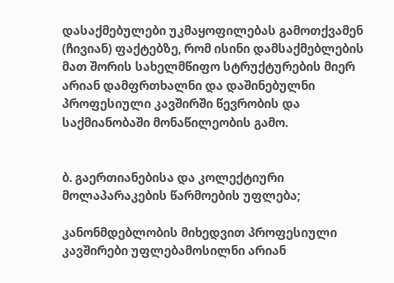დასაქმებულები უკმაყოფილებას გამოთქვამენ (ჩივიან) ფაქტებზე, რომ ისინი დამსაქმებლების მათ შორის სახელმწიფო სტრუქტურების მიერ არიან დამფრთხალნი და დაშინებულნი პროფესიული კავშირში წევრობის და საქმიანობაში მონაწილეობის გამო.


ბ. გაერთიანებისა და კოლექტიური მოლაპარაკების წარმოების უფლება;

კანონმდებლობის მიხედვით პროფესიული კავშირები უფლებამოსილნი არიან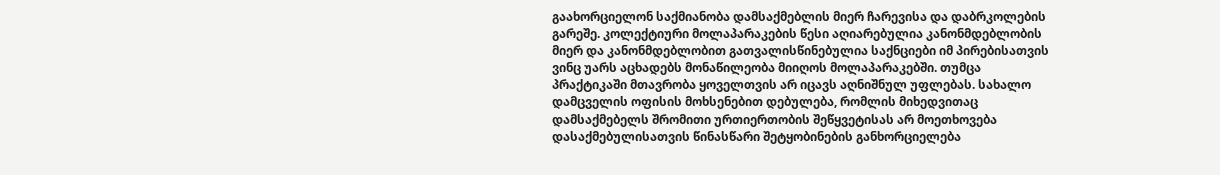გაახორციელონ საქმიანობა დამსაქმებლის მიერ ჩარევისა და დაბრკოლების გარეშე. კოლექტიური მოლაპარაკების წესი აღიარებულია კანონმდებლობის მიერ და კანონმდებლობით გათვალისწინებულია საქნციები იმ პირებისათვის ვინც უარს აცხადებს მონაწილეობა მიიღოს მოლაპარაკებში. თუმცა პრაქტიკაში მთავრობა ყოველთვის არ იცავს აღნიშნულ უფლებას. სახალო დამცველის ოფისის მოხსენებით დებულება, რომლის მიხედვითაც დამსაქმებელს შრომითი ურთიერთობის შეწყვეტისას არ მოეთხოვება დასაქმებულისათვის წინასწარი შეტყობინების განხორციელება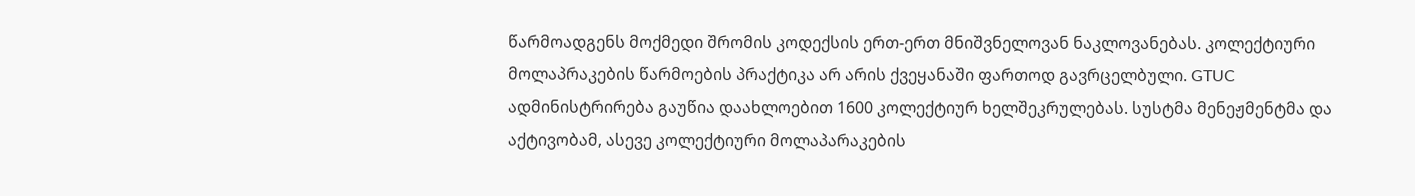წარმოადგენს მოქმედი შრომის კოდექსის ერთ-ერთ მნიშვნელოვან ნაკლოვანებას. კოლექტიური მოლაპრაკების წარმოების პრაქტიკა არ არის ქვეყანაში ფართოდ გავრცელბული. GTUC ადმინისტრირება გაუწია დაახლოებით 1600 კოლექტიურ ხელშეკრულებას. სუსტმა მენეჟმენტმა და აქტივობამ, ასევე კოლექტიური მოლაპარაკების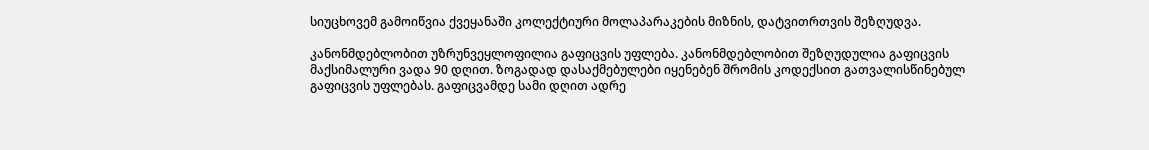სიუცხოვემ გამოიწვია ქვეყანაში კოლექტიური მოლაპარაკების მიზნის, დატვითრთვის შეზღუდვა.

კანონმდებლობით უზრუნვეყლოფილია გაფიცვის უფლება. კანონმდებლობით შეზღუდულია გაფიცვის მაქსიმალური ვადა 90 დღით. ზოგადად დასაქმებულები იყენებენ შრომის კოდექსით გათვალისწინებულ გაფიცვის უფლებას. გაფიცვამდე სამი დღით ადრე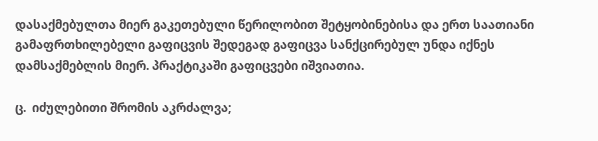დასაქმებულთა მიერ გაკეთებული წერილობით შეტყობინებისა და ერთ საათიანი გამაფრთხილებელი გაფიცვის შედეგად გაფიცვა სანქცირებულ უნდა იქნეს დამსაქმებლის მიერ. პრაქტიკაში გაფიცვები იშვიათია.

ც.  იძულებითი შრომის აკრძალვა;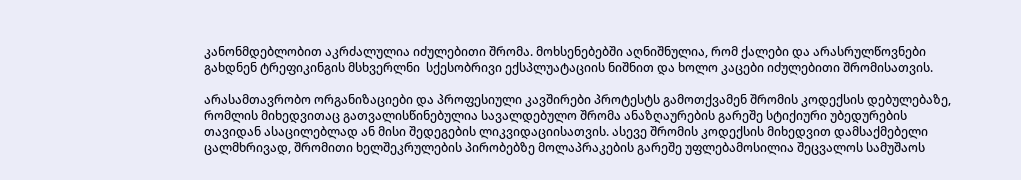კანონმდებლობით აკრძალულია იძულებითი შრომა. მოხსენებებში აღნიშნულია, რომ ქალები და არასრულწოვნები გახდნენ ტრეფიკინგის მსხვერლნი  სქესობრივი ექსპლუატაციის ნიშნით და ხოლო კაცები იძულებითი შრომისათვის.

არასამთავრობო ორგანიზაციები და პროფესიული კავშირები პროტესტს გამოთქვამენ შრომის კოდექსის დებულებაზე, რომლის მიხედვითაც გათვალისწინებულია სავალდებულო შრომა ანაზღაურების გარეშე სტიქიური უბედურების თავიდან ასაცილებლად ან მისი შედეგების ლიკვიდაციისათვის. ასევე შრომის კოდექსის მიხედვით დამსაქმებელი ცალმხრივად, შრომითი ხელშეკრულების პირობებზე მოლაპრაკების გარეშე უფლებამოსილია შეცვალოს სამუშაოს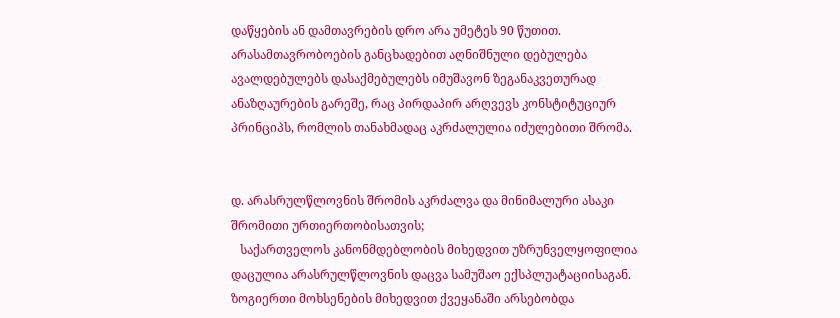დაწყების ან დამთავრების დრო არა უმეტეს 90 წუთით. არასამთავრობოების განცხადებით აღნიშნული დებულება ავალდებულებს დასაქმებულებს იმუშავონ ზეგანაკვეთურად ანაზღაურების გარეშე, რაც პირდაპირ არღვევს კონსტიტუციურ პრინციპს, რომლის თანახმადაც აკრძალულია იძულებითი შრომა.


დ. არასრულწლოვნის შრომის აკრძალვა და მინიმალური ასაკი შრომითი ურთიერთობისათვის;
   საქართველოს კანონმდებლობის მიხედვით უზრუნველყოფილია დაცულია არასრულწლოვნის დაცვა სამუშაო ექსპლუატაციისაგან. ზოგიერთი მოხსენების მიხედვით ქვეყანაში არსებობდა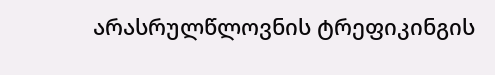არასრულწლოვნის ტრეფიკინგის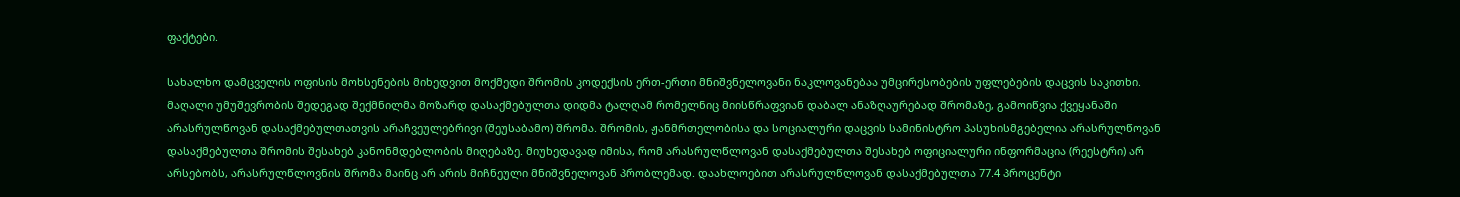ფაქტები.

სახალხო დამცველის ოფისის მოხსენების მიხედვით მოქმედი შრომის კოდექსის ერთ-ერთი მნიშვნელოვანი ნაკლოვანებაა უმცირესობების უფლებების დაცვის საკითხი. მაღალი უმუშევრობის შედეგად შექმნილმა მოზარდ დასაქმებულთა დიდმა ტალღამ რომელნიც მიისწრაფვიან დაბალ ანაზღაურებად შრომაზე, გამოიწვია ქვეყანაში არასრულწოვან დასაქმებულთათვის არაჩვეულებრივი (შეუსაბამო) შრომა. შრომის, ჟანმრთელობისა და სოციალური დაცვის სამინისტრო პასუხისმგებელია არასრულწოვან დასაქმებულთა შრომის შესახებ კანონმდებლობის მიღებაზე. მიუხედავად იმისა, რომ არასრულწლოვან დასაქმებულთა შესახებ ოფიციალური ინფორმაცია (რეესტრი) არ არსებობს, არასრულწლოვნის შრომა მაინც არ არის მიჩნეული მნიშვნელოვან პრობლემად. დაახლოებით არასრულწლოვან დასაქმებულთა 77.4 პროცენტი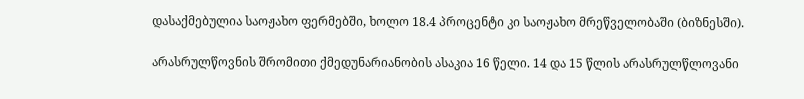დასაქმებულია საოჟახო ფერმებში, ხოლო 18.4 პროცენტი კი საოჟახო მრეწველობაში (ბიზნესში).

არასრულწოვნის შრომითი ქმედუნარიანობის ასაკია 16 წელი. 14 და 15 წლის არასრულწლოვანი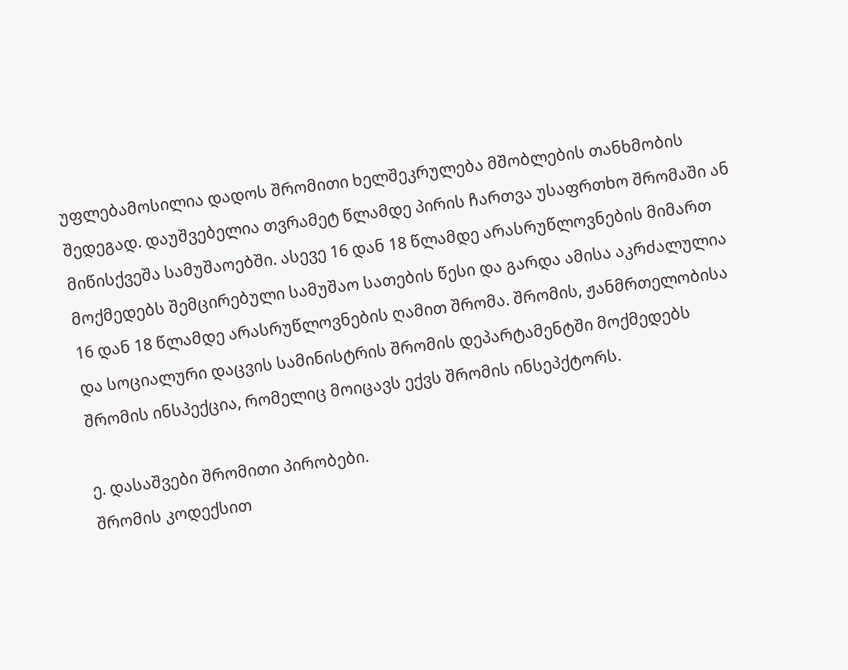უფლებამოსილია დადოს შრომითი ხელშეკრულება მშობლების თანხმობის შედეგად. დაუშვებელია თვრამეტ წლამდე პირის ჩართვა უსაფრთხო შრომაში ან მიწისქვეშა სამუშაოებში. ასევე 16 დან 18 წლამდე არასრუწლოვნების მიმართ მოქმედებს შემცირებული სამუშაო სათების წესი და გარდა ამისა აკრძალულია 16 დან 18 წლამდე არასრუწლოვნების ღამით შრომა. შრომის, ჟანმრთელობისა და სოციალური დაცვის სამინისტრის შრომის დეპარტამენტში მოქმედებს შრომის ინსპექცია, რომელიც მოიცავს ექვს შრომის ინსეპქტორს.

ე. დასაშვები შრომითი პირობები.
შრომის კოდექსით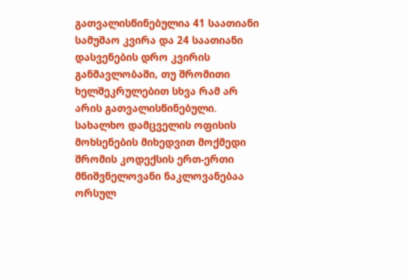გათვალისწინებულია 41 საათიანი სამუშაო კვირა და 24 საათიანი დასვენების დრო კვირის განმავლობაში, თუ შრომითი ხელშეკრულებით სხვა რამ არ არის გათვალისწინებული. სახალხო დამცველის ოფისის მოხსენების მიხედვით მოქმედი შრომის კოდექსის ერთ-ერთი მნიშვნელოვანი ნაკლოვანებაა ორსულ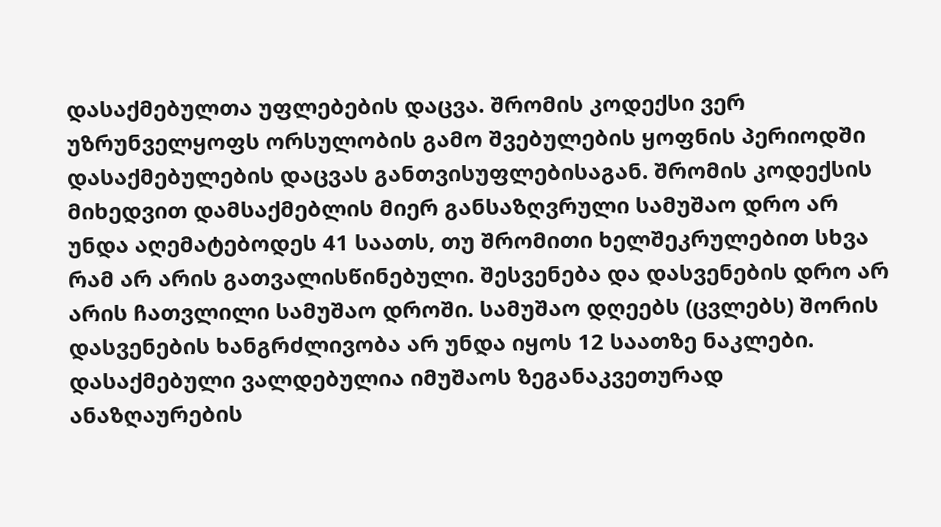დასაქმებულთა უფლებების დაცვა. შრომის კოდექსი ვერ უზრუნველყოფს ორსულობის გამო შვებულების ყოფნის პერიოდში დასაქმებულების დაცვას განთვისუფლებისაგან. შრომის კოდექსის მიხედვით დამსაქმებლის მიერ განსაზღვრული სამუშაო დრო არ უნდა აღემატებოდეს 41 საათს, თუ შრომითი ხელშეკრულებით სხვა რამ არ არის გათვალისწინებული. შესვენება და დასვენების დრო არ არის ჩათვლილი სამუშაო დროში. სამუშაო დღეებს (ცვლებს) შორის დასვენების ხანგრძლივობა არ უნდა იყოს 12 საათზე ნაკლები. დასაქმებული ვალდებულია იმუშაოს ზეგანაკვეთურად ანაზღაურების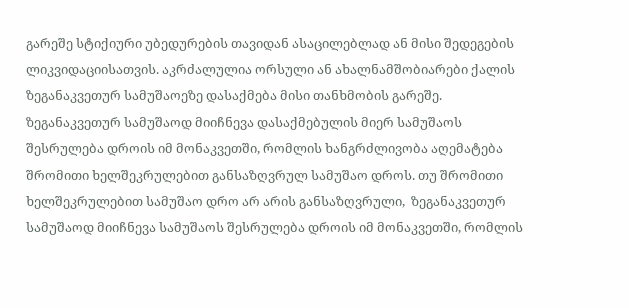გარეშე სტიქიური უბედურების თავიდან ასაცილებლად ან მისი შედეგების ლიკვიდაციისათვის. აკრძალულია ორსული ან ახალნამშობიარები ქალის ზეგანაკვეთურ სამუშაოეზე დასაქმება მისი თანხმობის გარეშე. ზეგანაკვეთურ სამუშაოდ მიიჩნევა დასაქმებულის მიერ სამუშაოს შესრულება დროის იმ მონაკვეთში, რომლის ხანგრძლივობა აღემატება შრომითი ხელშეკრულებით განსაზღვრულ სამუშაო დროს. თუ შრომითი ხელშეკრულებით სამუშაო დრო არ არის განსაზღვრული,  ზეგანაკვეთურ სამუშაოდ მიიჩნევა სამუშაოს შესრულება დროის იმ მონაკვეთში, რომლის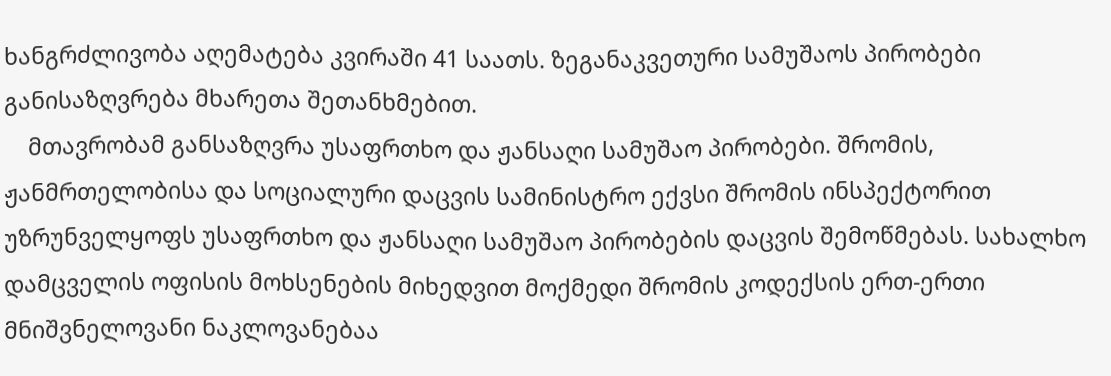ხანგრძლივობა აღემატება კვირაში 41 საათს. ზეგანაკვეთური სამუშაოს პირობები განისაზღვრება მხარეთა შეთანხმებით.
    მთავრობამ განსაზღვრა უსაფრთხო და ჟანსაღი სამუშაო პირობები. შრომის, ჟანმრთელობისა და სოციალური დაცვის სამინისტრო ექვსი შრომის ინსპექტორით უზრუნველყოფს უსაფრთხო და ჟანსაღი სამუშაო პირობების დაცვის შემოწმებას. სახალხო დამცველის ოფისის მოხსენების მიხედვით მოქმედი შრომის კოდექსის ერთ-ერთი მნიშვნელოვანი ნაკლოვანებაა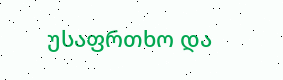უსაფრთხო და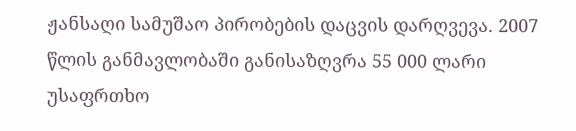ჟანსაღი სამუშაო პირობების დაცვის დარღვევა. 2007 წლის განმავლობაში განისაზღვრა 55 000 ლარი უსაფრთხო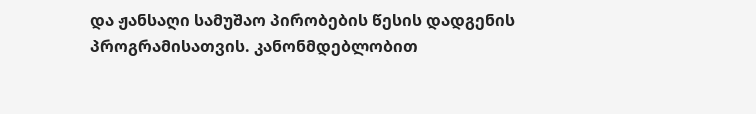და ჟანსაღი სამუშაო პირობების წესის დადგენის პროგრამისათვის. კანონმდებლობით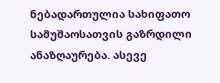ნებადართულია სახიფათო სამუშაოსათვის გაზრდილი ანაზღაურება. ასევე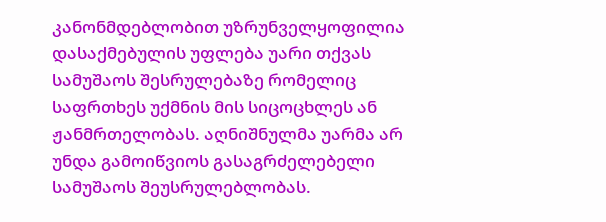კანონმდებლობით უზრუნველყოფილია დასაქმებულის უფლება უარი თქვას სამუშაოს შესრულებაზე რომელიც საფრთხეს უქმნის მის სიცოცხლეს ან ჟანმრთელობას. აღნიშნულმა უარმა არ უნდა გამოიწვიოს გასაგრძელებელი სამუშაოს შეუსრულებლობას.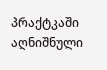პრაქტკაში აღნიშნული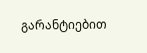გარანტიებით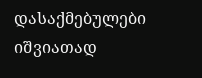დასაქმებულები იშვიათად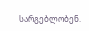სარგებლობენ.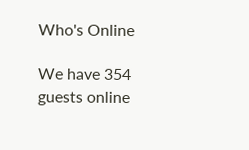Who's Online

We have 354 guests online